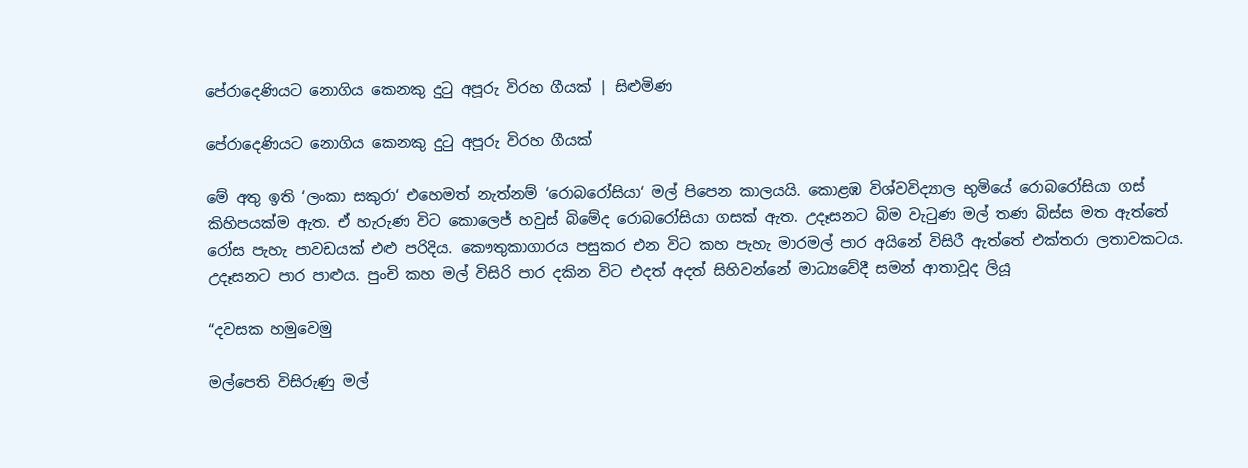පේරාදෙණියට නොගිය කෙනකු දුටු අපූරු විරහ ගීයක් | සිළුමිණ

පේරාදෙණියට නොගිය කෙනකු දුටු අපූරු විරහ ගීයක්

මේ අතු ඉති ‘ලංකා සකුරා‘ එහෙමත් නැත්නම් ‘රොබරෝසියා‘ මල් පිපෙන කාලයයි. කොළඹ විශ්වවිද්‍යාල භුමියේ රොබරෝසියා ගස් කිහිපයක්ම ඇත. ඒ හැරුණ විට කොලෙජ් හවුස් බිමේද රොබරෝසියා ගසක් ඇත. උදෑසනට බිම වැටුණ මල් තණ බිස්ස මත ඇත්තේ රෝස පැහැ පාවඩයක් එළු පරිදිය. කෞතුකාගාරය පසුකර එන විට කහ පැහැ මාරමල් පාර අයිනේ විසිරී ඇත්තේ එක්තරා ලතාවකටය. උදෑසනට පාර පාළුය. පුංචි කහ මල් විසිරි පාර දකින විට එදත් අදත් සිහිවන්නේ මාධ්‍යවේදී සමන් ආතාවූද ලියූ

“දවසක හමුවෙමු

මල්පෙති විසිරුණු මල්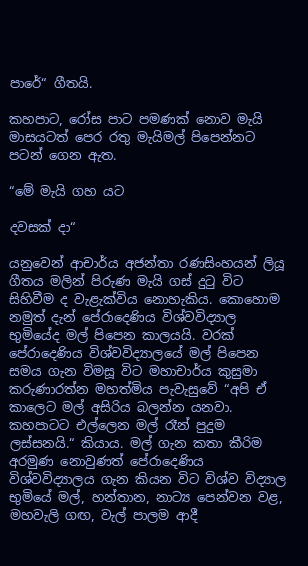පාරේ“ ගීතයි.

කහපාට, රෝස පාට පමණක් නොව මැයි මාසයටත් පෙර රතු මැයිමල් පිපෙන්නට පටන් ගෙන ඇත.

“මේ මැයි ගහ යට

දවසක් දා“

යනුවෙන් ආචාර්ය අජන්තා රණසිංහයන් ලියූ ගීතය මලින් පිරුණ මැයි ගස් දුටු විට සිහිවීම ද වැළැක්විය නොහැකිය. කොහොම නමුත් දැන් පේරාදෙණිය විශ්වවිද්‍යාල භුමියේද මල් පිපෙන කාලයයි. වරක් පේරාදෙණිය විශ්වවිද්‍යාලයේ මල් පිපෙන සමය ගැන විමසූ විට මහාචාර්ය කුසුමා කරුණාරත්න මහත්මිය පැවැසුවේ “අපි ඒ කාලෙට මල් අසිරිය බලන්න යනවා. කහපාටට එල්ලෙන මල් රෑන් පුදුම ලස්සනයි.“ කියාය. මල් ගැන කතා කීරිම අරමුණ නොවුණත් පේරාදෙණිය විශ්වවිද්‍යාලය ගැන කියන විට විශ්ව විද්‍යාල භුමියේ මල්, හන්තාන, නාට්‍ය පෙන්වන වළ, මහවැලි ගඟ, වැල් පාලම ආදී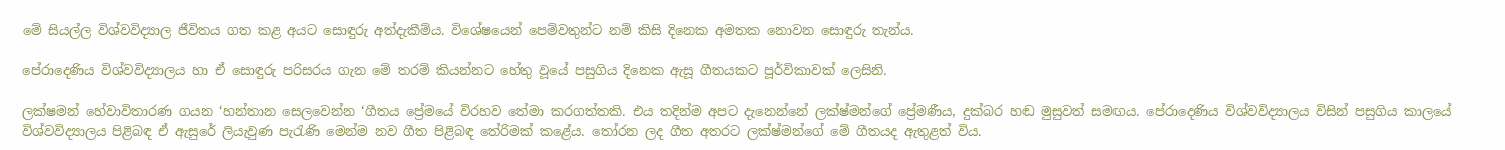මේ සියල්ල විශ්වවිද්‍යාල ජීවිතය ගත කළ අයට සොඳුරු අත්දැකීම්ය. විශේෂයෙන් පෙම්වතුන්ට නම් කිසි දිනෙක අමතක නොවන සොඳුරු තැන්ය.

පේරාදෙණිය විශ්වවිද්‍යාලය හා ඒ සොඳුරු පරිසරය ගැන මේ තරම් කියන්නට හේතු වූයේ පසුගිය දිනෙක ඇසූ ගීතයකට පූර්විකාවක් ලෙසිනි.

ලක්ෂමන් හේවාවිතාරණ ගයන ‘හන්තාන සෙලවෙන්න ‘ගීතය ප්‍රේමයේ විරහව තේමා කරගත්තකි. එය තදින්ම අපට දැනෙන්නේ ලක්ෂ්මන්ගේ ප්‍රේමණීය, දුක්බර හඬ මුසුවත් සමඟය. පේරාදෙණිය විශ්වවිද්‍යාලය විසින් පසුගිය කාලයේ විශ්වවිද්‍යාලය පිළිබඳ ඒ ඇසුරේ ලියැවුණ පැරැණි මෙන්ම නව ගීත පිළිබඳ තේරිමක් කළේය. තෝරන ලද ගීත අතරට ලක්ෂ්මන්ගේ මේ ගීතයද ඇතුළත් විය.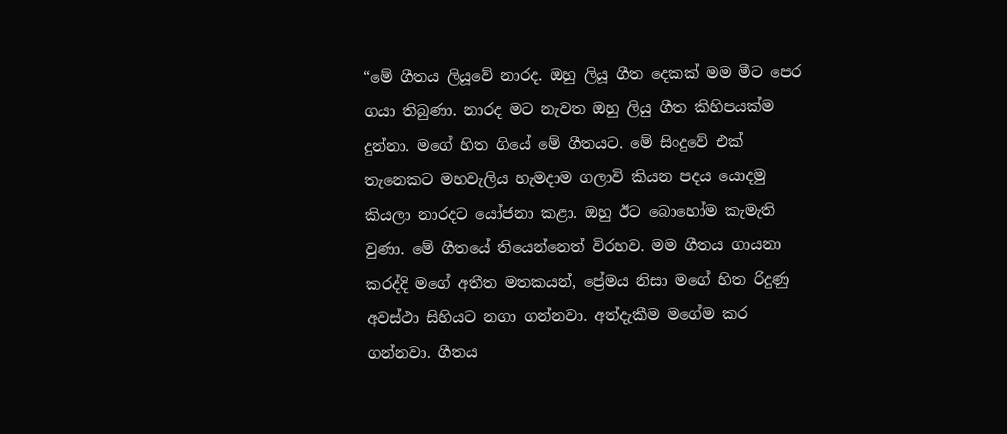“මේ ගීතය ලියූවේ නාරද. ඔහු ලියූ ගීත දෙකක් මම මීට පෙර ගයා තිබුණා. නාරද මට නැවත ඔහු ලියු ගීත කිහිපයක්ම දුන්නා. මගේ හිත ගියේ මේ ගීතයට. මේ සිංදුවේ එක් තැනෙකට මහවැලිය හැමදාම ගලාවි කියන පදය යොදමු කියලා නාරදට යෝජනා කළා. ඔහු ඊට බොහෝම කැමැති වුණා. මේ ගීතයේ තියෙන්නෙත් විරහව. මම ගීතය ගායනා කරද්දි මගේ අතීත මතකයන්, ප්‍රේමය නිසා මගේ හිත රිදුණු අවස්ථා සිහියට නගා ගන්නවා. අත්දැකීම මගේම කර ගන්නවා. ගීතය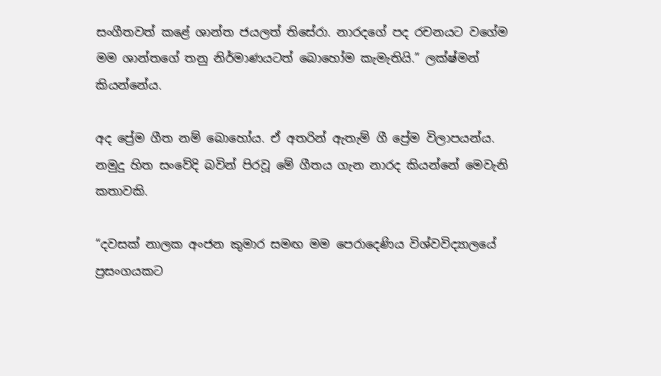සංගීතවත් කළේ ශාන්ත ජයලත් තිසේරා. නාරදගේ පද රචනයට වගේම මම ශාන්තගේ තනු නිර්මාණයටත් බොහෝම කැමැතියි.” ලක්ෂ්මන් කියන්නේය.

අද ප්‍රේම ගීත නම් බොහෝය. ඒ අතරින් ඇතැම් ගී ප්‍රේම විලාපයන්ය. නමුදු හිත සංවේදි බවින් පිරවූ මේ ගීතය ගැන නාරද කියන්නේ මෙවැනි කතාවකි.

“දවසක් නාලක අංජන කුමාර සමඟ මම පෙරාදෙණිය විශ්වවිද්‍යාලයේ ප්‍රසංගයකට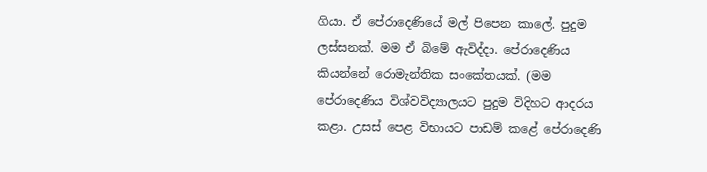ගියා. ඒ පේරාදෙණියේ මල් පිපෙන කාලේ. පුදුම ලස්සනක්. මම ඒ බිමේ ඇවිද්දා. පේරාදෙණිය කියන්නේ රොමැන්තික සංකේතයක්. (මම පේරාදෙණිය විශ්වවිද්‍යාලයට පුදුම විදිහට ආදරය කළා. උසස් පෙළ විභායට පාඩම් කළේ පේරාදෙණි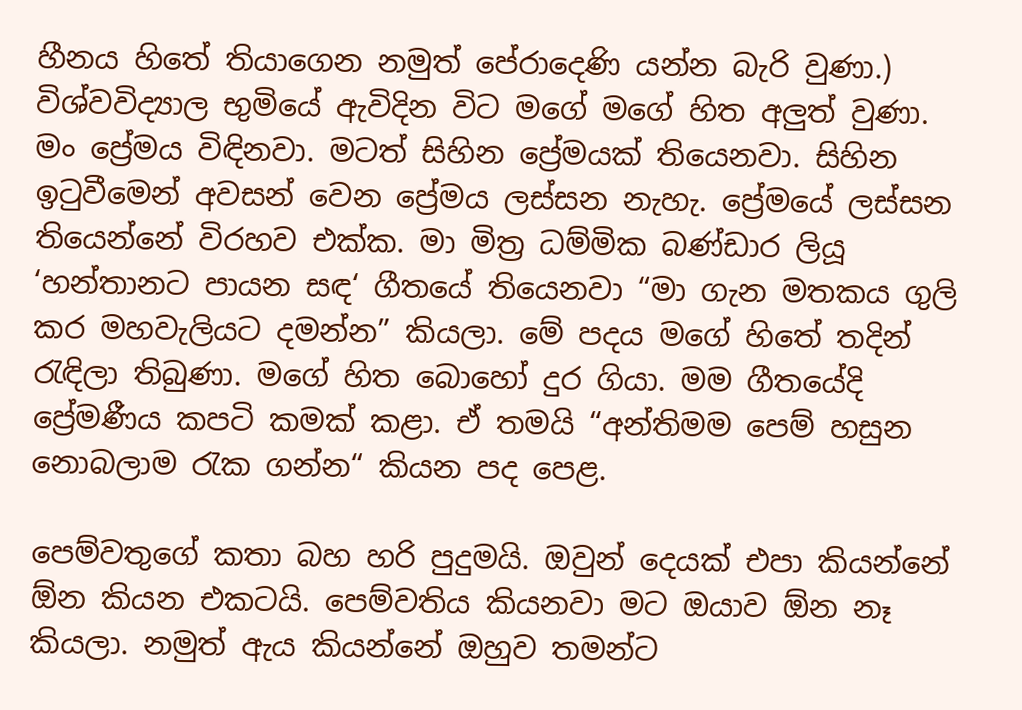හීනය හිතේ තියාගෙන නමුත් පේරාදෙණි යන්න බැරි වුණා.) විශ්වවිද්‍යාල භුමියේ ඇවිදින විට මගේ මගේ හිත අලුත් වුණා. මං ප්‍රේමය විඳිනවා. මටත් සිහින ප්‍රේමයක් තියෙනවා. සිහින ඉටුවීමෙන් අවසන් වෙන ප්‍රේමය ලස්සන නැහැ. ප්‍රේමයේ ලස්සන තියෙන්නේ විරහව එක්ක. මා මිත්‍ර ධම්මික බණ්ඩාර ලියූ ‘හන්තානට පායන සඳ‘ ගීතයේ තියෙනවා “මා ගැන මතකය ගුලි කර මහවැලියට දමන්න” කියලා. මේ පදය මගේ හිතේ තදින් රැඳිලා තිබුණා. මගේ හිත බොහෝ දුර ගියා. මම ගීතයේදි ප්‍රේමණීය කපටි කමක් කළා. ඒ තමයි “අන්තිමම පෙම් හසුන නොබලාම රැක ගන්න“ කියන පද පෙළ.

පෙම්වතුගේ කතා බහ හරි පුදුමයි. ඔවුන් දෙයක් එපා කියන්නේ ඕන කියන එකටයි. පෙම්වතිය කියනවා මට ඔයාව ඕන නෑ කියලා. නමුත් ඇය කියන්නේ ඔහුව තමන්ට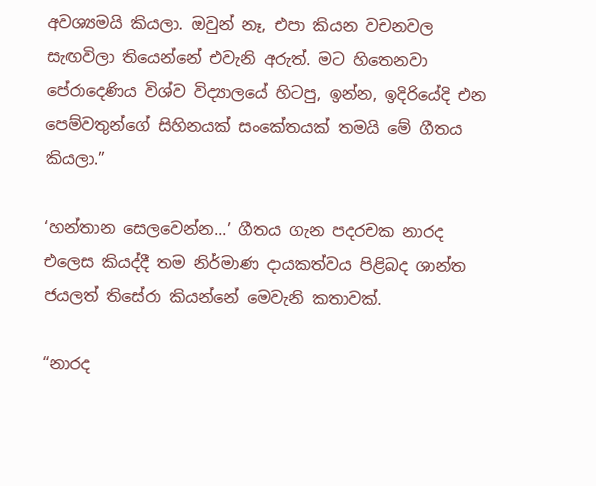අවශ්‍යමයි කියලා. ඔවුන් නෑ, එපා කියන වචනවල සැඟවිලා තියෙන්නේ එවැනි අරුත්. මට හිතෙනවා පේරාදෙණිය විශ්ව විද්‍යාලයේ හිටපු, ඉන්න, ඉදිරියේදි එන පෙම්වතුන්ගේ සිහිනයක් සංකේතයක් තමයි මේ ගීතය කියලා.”

‘හන්තාන සෙලවෙන්න...’ ගීතය ගැන පදරචක නාරද එලෙස කියද්දී තම නිර්මාණ දායකත්වය පිළිබද ශාන්ත ජයලත් තිසේරා කියන්නේ මෙවැනි කතාවක්.

“නාරද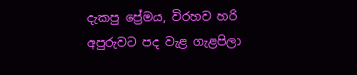දැකපු ප්‍රේමය, විරහව හරි අපුරුවට පද වැළ ගැළපිලා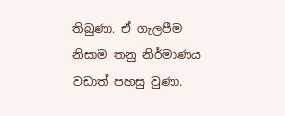තිබුණා. ඒ ගැලපීම නිසාම තනු නිර්මාණය වඩාත් පහසු වුණා.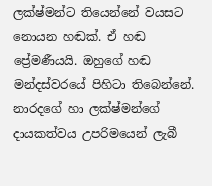ලක්ෂ්මන්ට තියෙන්නේ වයසට නොයන හඬක්. ඒ හඬ ප්‍රේමණීයයි. ඔහුගේ හඬ මන්දස්වරයේ පිහිටා තිබෙන්නේ. නාරදගේ හා ලක්ෂ්මන්ගේ දායකත්වය උපරිමයෙන් ලැබී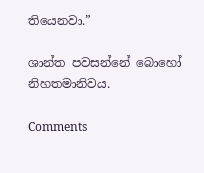තියෙනවා.”

ශාන්ත පවසන්නේ බොහෝ නිහතමානිවය.

Comments